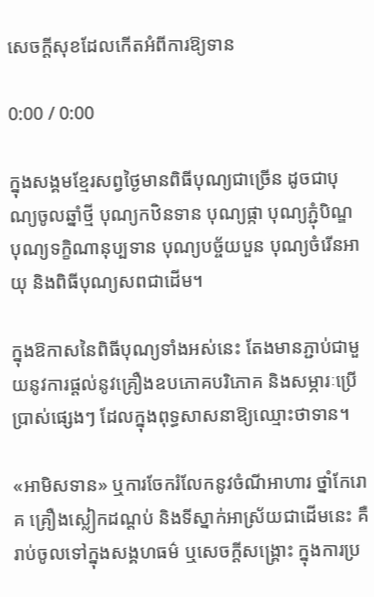សេចក្តីសុខដែលកើតអំពីការឱ្យទាន

0:00 / 0:00

ក្នុងសង្គមខ្មែរសព្វថ្ងៃមានពិធីបុណ្យជាច្រើន ដូចជាបុណ្យចូលឆ្នាំថ្មី បុណ្យកឋិនទាន បុណ្យផ្កា បុណ្យភ្ជុំបិណ្ឌ បុណ្យទក្ខិណានុប្បទាន បុណ្យបច្ច័យបួន បុណ្យចំរើនអាយុ និងពិធីបុណ្យសពជាដើម។

ក្នុងឱកាសនៃពិធីបុណ្យទាំងអស់នេះ តែងមានភ្ជាប់ជាមួយនូវការផ្តល់នូវគ្រឿងឧបភោគបរិភោគ និងសម្ភារៈប្រើប្រាស់ផ្សេងៗ ដែលក្នុងពុទ្ធសាសនាឱ្យឈ្មោះថាទាន។

«អាមិសទាន» ឬការចែករំលែកនូវចំណីអាហារ ថ្នាំកែរោគ គ្រឿងស្លៀកដណ្តប់ និងទីស្នាក់អាស្រ័យជាដើមនេះ គឺរាប់ចូលទៅក្នុងសង្គហធម៌ ឬសេចក្តីសង្គ្រោះ ក្នុងការប្រ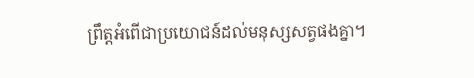ព្រឹត្តអំពើជាប្រយោជន៍ដល់មនុស្សសត្វផងគ្នា។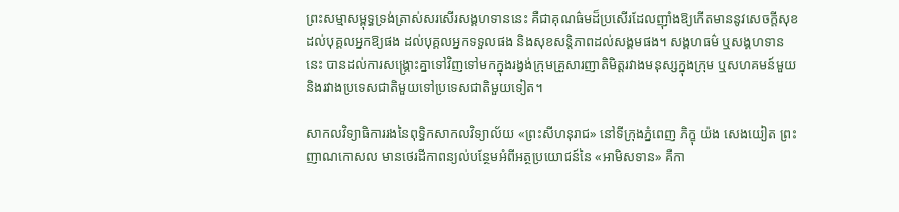ព្រះសម្មាសម្ពុទ្ធទ្រង់ត្រាស់សរសើរសង្គហទាននេះ គឺជាគុណធ៌មដ៏ប្រសើរដែលញ៉ាំងឱ្យកើតមាននូវសេចក្តីសុខដល់បុគ្គលអ្នកឱ្យផង ដល់បុគ្គលអ្នកទទួលផង និងសុខសន្តិភាពដល់សង្គមផង។ សង្គហធម៌ ឬសង្គហទាននេះ បានដល់ការសង្គ្រោះគ្នាទៅវិញទៅមកក្នុងរង្វង់ក្រុមគ្រួសារញាតិមិត្តរវាងមនុស្សក្នុងក្រុម ឬសហគមន៍មួយ និងរវាងប្រទេសជាតិមួយទៅប្រទេសជាតិមួយទៀត។

សាកលវិទ្យាធិការរងនៃពុទ្ធិកសាកលវិទ្យាល័យ «ព្រះសីហនុរាជ» នៅទីក្រុងភ្នំពេញ ភិក្ខុ យ៉ង សេងយៀត ព្រះញាណកោសល មានថេរដីកាពន្យល់បន្ថែមអំពីអត្ថប្រយោជន៍នៃ «អាមិសទាន» គឺកា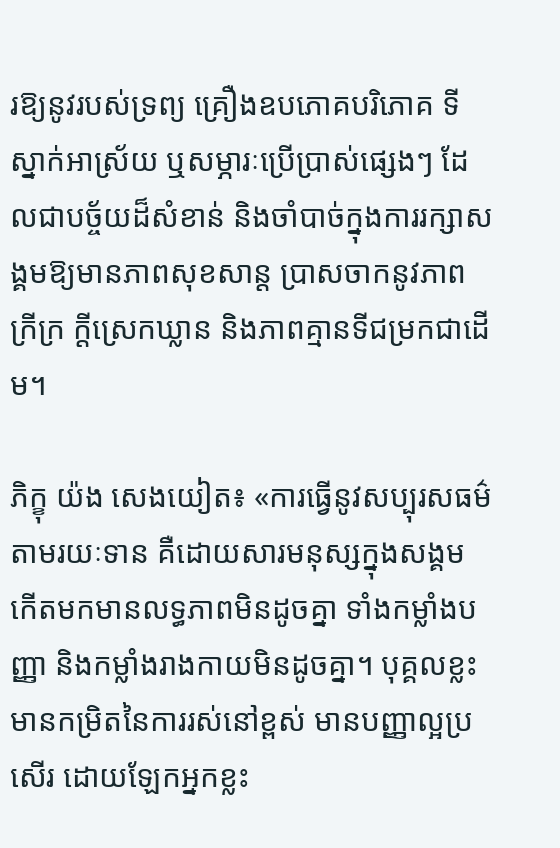រឱ្យនូវរបស់ទ្រព្យ គ្រឿងឧបភោគបរិភោគ ទីស្នាក់អាស្រ័យ ឬសម្ភារៈប្រើប្រាស់ផ្សេងៗ ដែលជាបច្ច័យដ៏សំខាន់ និងចាំបាច់ក្នុងការរក្សាសង្គមឱ្យមានភាពសុខសាន្ត ប្រាសចាកនូវភាពក្រីក្រ ក្តីស្រេកឃ្លាន និងភាពគ្មានទីជម្រកជាដើម។

ភិក្ខុ យ៉ង សេងយៀត៖ «ការធ្វើនូវសប្បុរសធម៌តាមរយៈទាន គឺដោយសារមនុស្សក្នុងសង្គម កើតមកមានលទ្ធភាពមិនដូចគ្នា ទាំងកម្លាំងបញ្ញា និងកម្លាំងរាងកាយមិនដូចគ្នា។ បុគ្គលខ្លះមានកម្រិតនៃការរស់នៅខ្ពស់ មានបញ្ញាល្អប្រសើរ ដោយឡែកអ្នកខ្លះ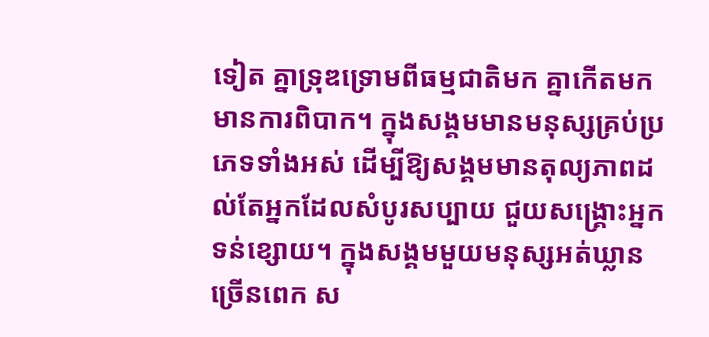ទៀត គ្នាទ្រុឌទ្រោមពីធម្មជាតិមក គ្នាកើតមកមានការពិបាក។ ក្នុងសង្គមមានមនុស្សគ្រប់ប្រភេទទាំងអស់ ដើម្បីឱ្យសង្គមមានតុល្យភាពដល់តែអ្នកដែលសំបូរសប្បាយ ជួយសង្គ្រោះអ្នកទន់ខ្សោយ។ ក្នុងសង្គមមួយមនុស្សអត់ឃ្លានច្រើនពេក ស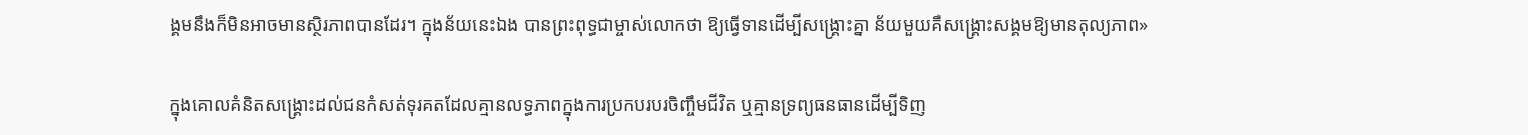ង្គមនឹងក៏មិនអាចមានស្ថិរភាពបានដែរ។ ក្នុងន័យនេះឯង បានព្រះពុទ្ធជាម្ចាស់លោកថា ឱ្យធ្វើទានដើម្បីសង្គ្រោះគ្នា ន័យមួយគឺសង្គ្រោះសង្គមឱ្យមានតុល្យភាព»

ក្នុងគោលគំនិតសង្គ្រោះដល់ជនកំសត់ទុរគតដែលគ្មានលទ្ធភាពក្នុងការប្រកបរបរចិញ្ចឹមជីវិត ឬគ្មានទ្រព្យធនធានដើម្បីទិញ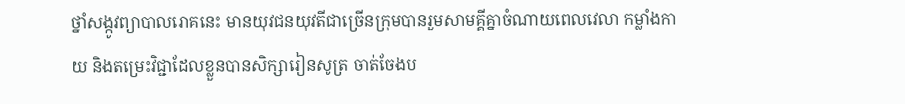ថ្នាំសង្កូវព្យាបាលរោគនេះ មានយុវជនយុវតីជាច្រើនក្រុមបានរួមសាមគ្គីគ្នាចំណាយពេលវេលា កម្លាំងកាយ និងតម្រេះវិជ្ជាដែលខ្លួនបានសិក្សារៀនសូត្រ ចាត់ចែងប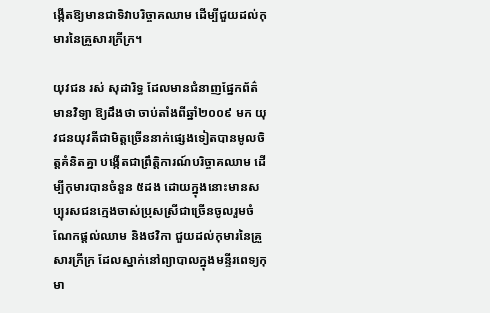ង្កើតឱ្យមានជាទិវាបរិច្ចាគឈាម ដើម្បីជួយដល់កុមារនៃគ្រួសារក្រីក្រ។

យុវជន រស់ សុដារិទ្ធ ដែលមានជំនាញផ្នែកព័ត៌មានវិទ្យា ឱ្យដឹងថា ចាប់តាំងពីឆ្នាំ២០០៩ មក យុវជនយុវតីជាមិត្តច្រើននាក់ផ្សេងទៀតបានមូលចិត្តគំនិតគ្នា បង្កើតជាព្រឹត្តិការណ៍បរិច្ចាគឈាម ដើម្បីកុមារបានចំនួន ៥ដង ដោយក្នុងនោះមានសប្បុរសជនក្មេងចាស់ប្រុសស្រីជាច្រើនចូលរួមចំណែកផ្តល់ឈាម និងថវិកា ជួយដល់កុមារនៃគ្រួសារក្រីក្រ ដែលស្នាក់នៅព្យាបាលក្នុងមន្ទីរពេទ្យកុមា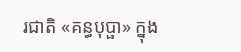រជាតិ «គន្ធបុប្ផា» ក្នុង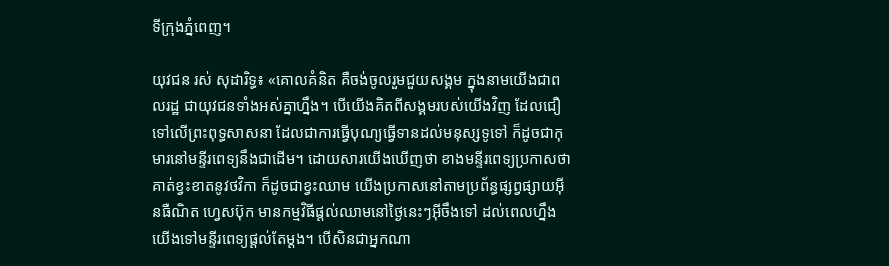ទីក្រុងភ្នំពេញ។

យុវជន រស់ សុដារិទ្ធ៖ «គោលគំនិត គឺចង់ចូលរួមជួយសង្គម ក្នុងនាមយើងជាពលរដ្ឋ ជាយុវជនទាំងអស់គ្នាហ្នឹង។ បើយើងគិតពីសង្គមរបស់យើងវិញ ដែលជឿទៅលើព្រះពុទ្ធសាសនា ដែលជាការធ្វើបុណ្យធ្វើទានដល់មនុស្សទូទៅ ក៏ដូចជាកុមារនៅមន្ទីរពេទ្យនឹងជាដើម។ ដោយសារយើងឃើញថា ខាងមន្ទីរពេទ្យប្រកាសថា គាត់ខ្វះខាតនូវថវិកា ក៏ដូចជាខ្វះឈាម យើងប្រកាសនៅតាមប្រព័ន្ធផ្សព្វផ្សាយអ៊ីនធឺណិត ហ្វេសប៊ុក មានកម្មវិធីផ្តល់ឈាមនៅថ្ងៃនេះៗអ៊ីចឹងទៅ ដល់ពេលហ្នឹងយើងទៅមន្ទីរពេទ្យផ្តល់តែម្តង។ បើសិនជាអ្នកណា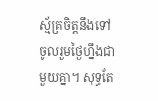ស្ម័គ្រចិត្តនឹងទៅចូលរួមថ្ងៃហ្នឹងជាមួយគ្នា។ សុទ្ធតែ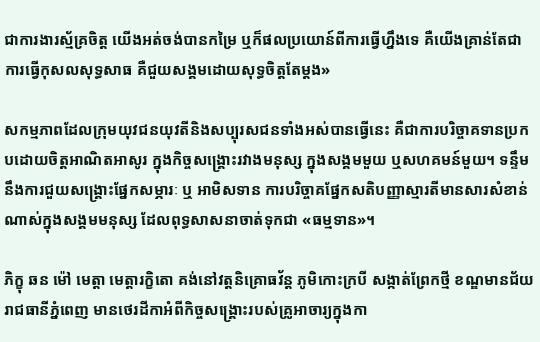ជាការងារស្ម័គ្រចិត្ត យើងអត់ចង់បានកម្រៃ ឬក៏ផលប្រយោន៍ពីការធ្វើហ្នឹងទេ គឺយើងគ្រាន់តែជាការធ្វើកុសលសុទ្ធសាធ គឺជួយសង្គមដោយសុទ្ធចិត្តតែម្តង»

សកម្មភាពដែលក្រុមយុវជនយុវតីនិងសប្បុរសជនទាំងអស់បានធ្វើនេះ គឺជាការបរិច្ចាគទានប្រកបដោយចិត្តអាណិតអាសូរ ក្នុងកិច្ចសង្គ្រោះរវាងមនុស្ស ក្នុងសង្គមមួយ ឬសហគមន៍មួយ។ ទន្ទឹមនឹងការជួយសង្គ្រោះផ្នែកសម្ភារៈ ឬ អាមិសទាន ការបរិច្ចាគផ្នែកសតិបញ្ញាស្មារតីមានសារសំខាន់ណាស់ក្នុងសង្គមមនុស្ស ដែលពុទ្ធសាសនាចាត់ទុកជា «ធម្មទាន»។

ភិក្ខុ ឆន ម៉ៅ មេត្តា មេត្តារក្ខិតោ គង់នៅវត្តនិគ្រោធវ័ន្ត ភូមិកោះក្របី សង្កាត់ព្រែកថ្មី ខណ្ឌមានជ័យ រាជធានីភ្នំពេញ មានថេរដីកាអំពីកិច្ចសង្គ្រោះរបស់គ្រូអាចារ្យក្នុងកា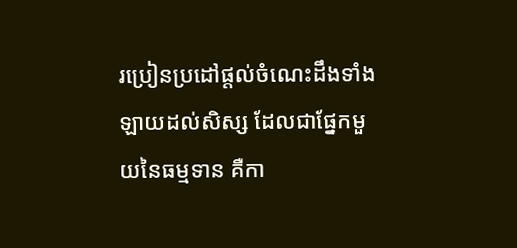រប្រៀនប្រដៅផ្តល់ចំណេះដឹងទាំងឡាយដល់សិស្ស ដែលជាផ្នែកមួយនៃធម្មទាន គឺកា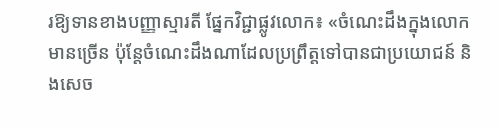រឱ្យទានខាងបញ្ញាស្មារតី ផ្នែកវិជ្ជាផ្លូវលោក៖ «ចំណេះដឹងក្នុងលោកមានច្រើន ប៉ុន្តែចំណេះដឹងណាដែលប្រព្រឹត្តទៅបានជាប្រយោជន៍ និងសេច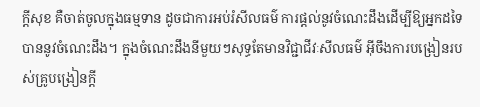ក្តីសុខ គឺចាត់ចូលក្នុងធម្មទាន ដូចជាការអប់រំសីលធម៌ ការផ្តល់នូវចំណេះដឹងដើម្បីឱ្យអ្នកដទៃបាននូវចំណេះដឹង។ ក្នុងចំណេះដឹងនីមួយៗសុទ្ធតែមានវិជ្ជាជីវៈសីលធម៌ អ៊ីចឹងការបង្រៀនរបស់គ្រូបង្រៀនក្តី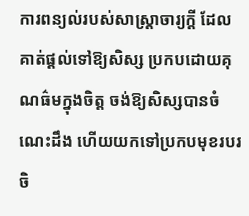ការពន្យល់របស់សាស្ត្រាចារ្យក្តី ដែលគាត់ផ្តល់ទៅឱ្យសិស្ស ប្រកបដោយគុណធ៌មក្នុងចិត្ត ចង់ឱ្យសិស្សបានចំណេះដឹង ហើយយកទៅប្រកបមុខរបរចិ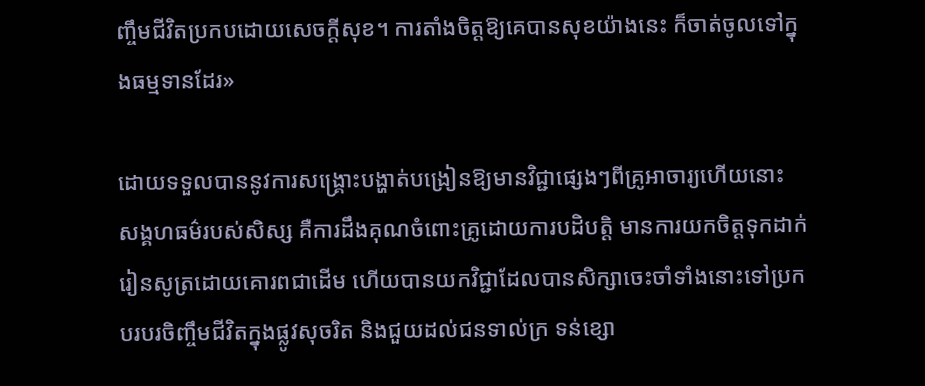ញ្ចឹមជីវិតប្រកបដោយសេចក្តីសុខ។ ការតាំងចិត្តឱ្យគេបានសុខយ៉ាងនេះ ក៏ចាត់ចូលទៅក្នុងធម្មទានដែរ»

ដោយទទួលបាននូវការសង្គ្រោះបង្ហាត់បង្រៀនឱ្យមានវិជ្ជាផ្សេងៗពីគ្រូអាចារ្យហើយនោះ សង្គហធម៌របស់សិស្ស គឺការដឹងគុណចំពោះគ្រូដោយការបដិបត្តិ មានការយកចិត្តទុកដាក់រៀនសូត្រដោយគោរពជាដើម ហើយបានយកវិជ្ជាដែលបានសិក្សាចេះចាំទាំងនោះទៅប្រកបរបរចិញ្ចឹមជីវិតក្នុងផ្លូវសុចរិត និងជួយដល់ជនទាល់ក្រ ទន់ខ្សោ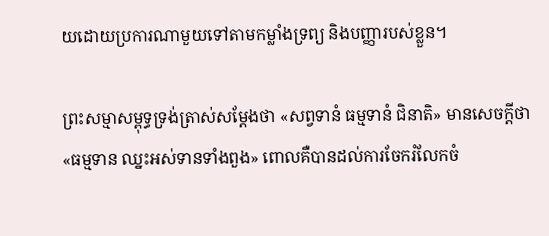យដោយប្រការណាមួយទៅតាមកម្លាំងទ្រព្យ និងបញ្ញារបស់ខ្លួន។

ព្រះសម្មាសម្ពុទ្ធទ្រង់ត្រាស់សម្ដែងថា «សព្វទានំ ធម្មទានំ ជិនាតិ» មានសេចក្តីថា «ធម្មទាន ឈ្នះអស់ទានទាំងពួង» ពោលគឺបានដល់ការចែករំលែកចំ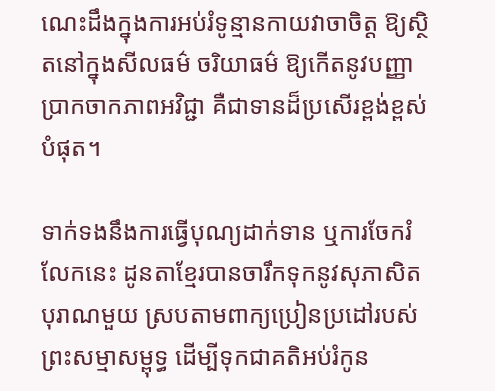ណេះដឹងក្នុងការអប់រំទូន្មានកាយវាចាចិត្ត ឱ្យស្ថិតនៅក្នុងសីលធម៌ ចរិយាធម៌ ឱ្យកើតនូវបញ្ញា ប្រាកចាកភាពអវិជ្ជា គឺជាទានដ៏ប្រសើរខ្ពង់ខ្ពស់បំផុត។

ទាក់ទងនឹងការធ្វើបុណ្យដាក់ទាន ឬការចែករំលែកនេះ ដូនតាខ្មែរបានចារឹកទុកនូវសុភាសិតបុរាណមួយ ស្របតាមពាក្យប្រៀនប្រដៅរបស់ព្រះសម្មាសម្ពុទ្ធ ដើម្បីទុកជាគតិអប់រំកូន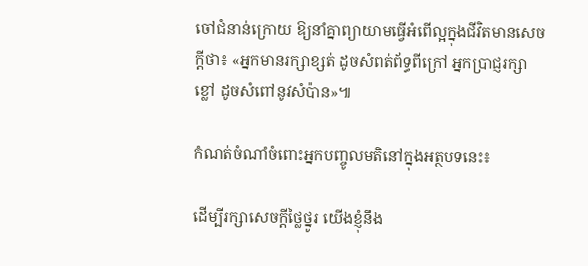ចៅជំនាន់ក្រោយ ឱ្យនាំគ្នាព្យាយាមធ្វើអំពើល្អក្នុងជីវិតមានសេចក្តីថា៖ «អ្នកមានរក្សាខ្សត់ ដូចសំពត់ព័ទ្ធពីក្រៅ អ្នកប្រាជ្ញរក្សាខ្លៅ ដូចសំពៅនូវសំប៉ាន»៕

កំណត់ចំណាំចំពោះអ្នកបញ្ចូលមតិនៅក្នុងអត្ថបទនេះ៖

ដើម្បីរក្សាសេចក្ដីថ្លៃថ្នូរ យើងខ្ញុំនឹង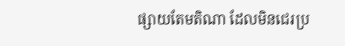ផ្សាយតែមតិណា ដែលមិនជេរប្រ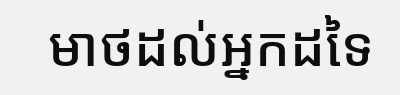មាថដល់អ្នកដទៃ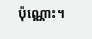ប៉ុណ្ណោះ។